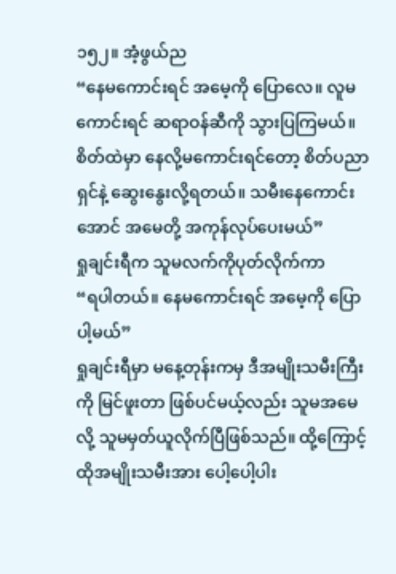၁၅၂။ အံ့ဖွယ်ည
“နေမကောင်းရင် အမေ့ကို ပြောလေ။ လူမကောင်းရင် ဆရာဝန်ဆီကို သွားပြကြမယ်။ စိတ်ထဲမှာ နေလို့မကောင်းရင်တော့ စိတ်ပညာရှင်နဲ့ ဆွေးနွေးလို့ရတယ်။ သမီးနေကောင်းအောင် အမေတို့ အကုန်လုပ်ပေးမယ်”
ရှုချင်းရီက သူမလက်ကိုပုတ်လိုက်ကာ
“ရပါတယ်။ နေမကောင်းရင် အမေ့ကို ပြောပါ့မယ်”
ရှုချင်းရီမှာ မနေ့တုန်းကမှ ဒီအမျိုးသမီးကြီးကို မြင်ဖူးတာ ဖြစ်ပင်မယ့်လည်း သူမအမေလို့ သူမမှတ်ယူလိုက်ပြီဖြစ်သည်။ ထို့ကြောင့် ထိုအမျိုးသမီးအား ပေါ့ပေါ့ပါး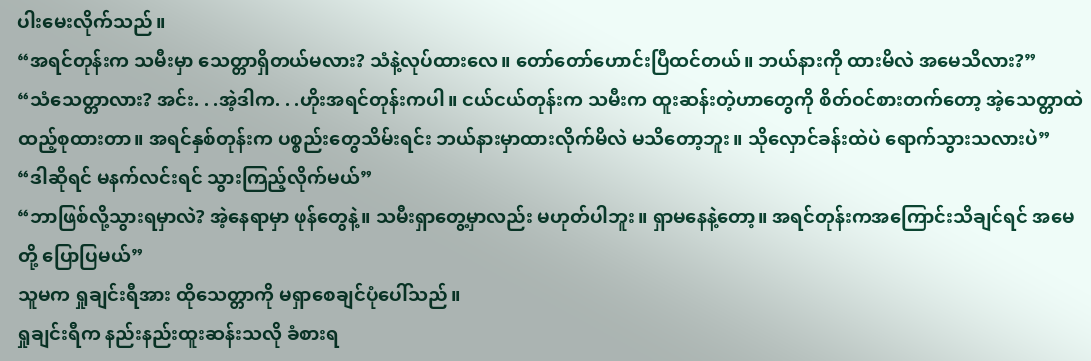ပါးမေးလိုက်သည်။
“အရင်တုန်းက သမီးမှာ သေတ္တာရှိတယ်မလား? သံနဲ့လုပ်ထားလေ။ တော်တော်ဟောင်းပြီထင်တယ်။ ဘယ်နားကို ထားမိလဲ အမေသိလား?”
“သံသေတ္တာလား? အင်း. . .အဲ့ဒါက. . .ဟိုးအရင်တုန်းကပါ။ ငယ်ငယ်တုန်းက သမီးက ထူးဆန်းတဲ့ဟာတွေကို စိတ်ဝင်စားတက်တော့ အဲ့သေတ္တာထဲထည့်စုထားတာ။ အရင်နှစ်တုန်းက ပစ္စည်းတွေသိမ်းရင်း ဘယ်နားမှာထားလိုက်မိလဲ မသိတော့ဘူး။ သိုလှောင်ခန်းထဲပဲ ရောက်သွားသလားပဲ”
“ဒါဆိုရင် မနက်လင်းရင် သွားကြည့်လိုက်မယ်”
“ဘာဖြစ်လို့သွားရမှာလဲ? အဲ့နေရာမှာ ဖုန်တွေနဲ့။ သမီးရှာတွေ့မှာလည်း မဟုတ်ပါဘူး။ ရှာမနေနဲ့တော့။ အရင်တုန်းကအကြောင်းသိချင်ရင် အမေတို့ ပြောပြမယ်”
သူမက ရှုချင်းရီအား ထိုသေတ္တာကို မရှာစေချင်ပုံပေါ်သည်။
ရှုချင်းရီက နည်းနည်းထူးဆန်းသလို ခံစားရ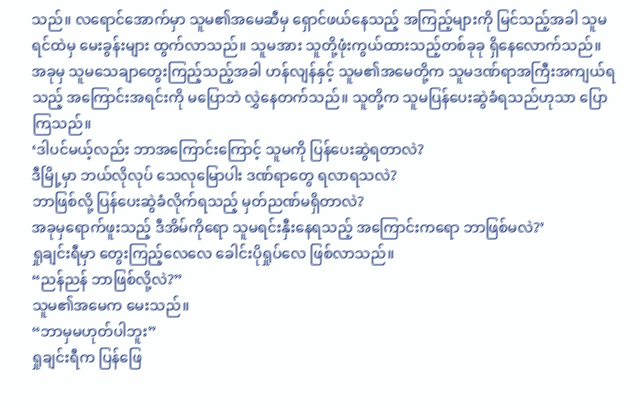သည်။ လရောင်အောက်မှာ သူမ၏အမေဆီမှ ရှောင်ဖယ်နေသည့် အကြည့်များကို မြင်သည့်အခါ သူမရင်ထဲမှ မေးခွန်းများ ထွက်လာသည်။ သူမအား သူတို့ဖုံးကွယ်ထားသည့်တစ်ခုခု ရှိနေလောက်သည်။
အခုမှ သူမသေချာတွေးကြည့်သည့်အခါ ဟန်လျန်နှင့် သူမ၏အမေတို့က သူမဒဏ်ရာအကြီးအကျယ်ရသည့် အကြောင်းအရင်းကို မပြောဘဲ လွှဲနေတက်သည်။ သူတို့က သူမပြန်ပေးဆွဲခံရသည်ဟုသာ ပြောကြသည်။
‘ဒါပင်မယ့်လည်း ဘာအကြောင်းကြောင့် သူမကို ပြန်ပေးဆွဲရတာလဲ?
ဒီမြို့မှာ ဘယ်လိုလုပ် သေလုမြောပါး ဒဏ်ရာတွေ ရလာရသလဲ?
ဘာဖြစ်လို့ ပြန်ပေးဆွဲခံလိုက်ရသည့် မှတ်ညဏ်မရှိတာလဲ?
အခုမှရောက်ဖူးသည့် ဒီအိမ်ကိုရော သူမရင်းနှီးနေရသည့် အကြောင်းကရော ဘာဖြစ်မလဲ?’
ရှုချင်းရီမှာ တွေးကြည့်လေလေ ခေါင်းပိုရှုပ်လေ ဖြစ်လာသည်။
“ညန်ညန် ဘာဖြစ်လို့လဲ?”
သူမ၏အမေက မေးသည်။
“ဘာမှမဟုတ်ပါဘူး”
ရှုချင်းရီက ပြန်ဖြေ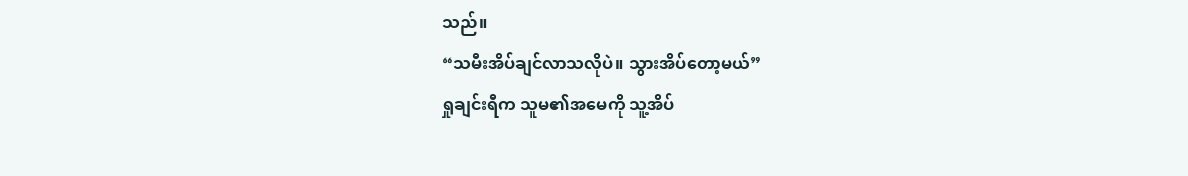သည်။
“သမီးအိပ်ချင်လာသလိုပဲ။ သွားအိပ်တော့မယ်”
ရှုချင်းရီက သူမ၏အမေကို သူ့အိပ်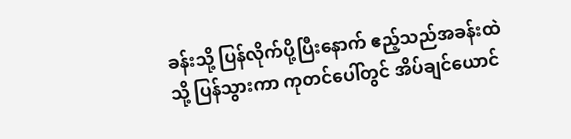ခန်းသို့ ပြန်လိုက်ပို့ပြီးနောက် ဧည့်သည်အခန်းထဲသို့ ပြန်သွားကာ ကုတင်ပေါ်တွင် အိပ်ချင်ယောင်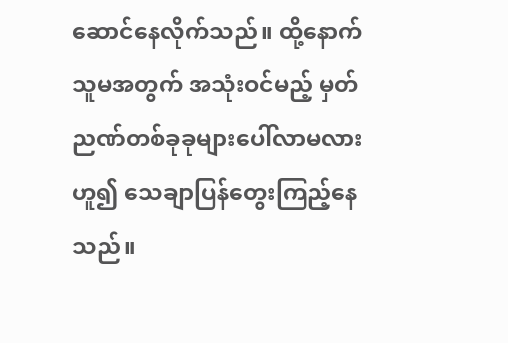ဆောင်နေလိုက်သည်။ ထို့နောက် သူမအတွက် အသုံးဝင်မည့် မှတ်ညဏ်တစ်ခုခုများပေါ်လာမလားဟူ၍ သေချာပြန်တွေးကြည့်နေသည်။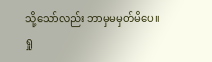သို့သော်လည်း ဘာမှမမှတ်မိပေ။
ရှု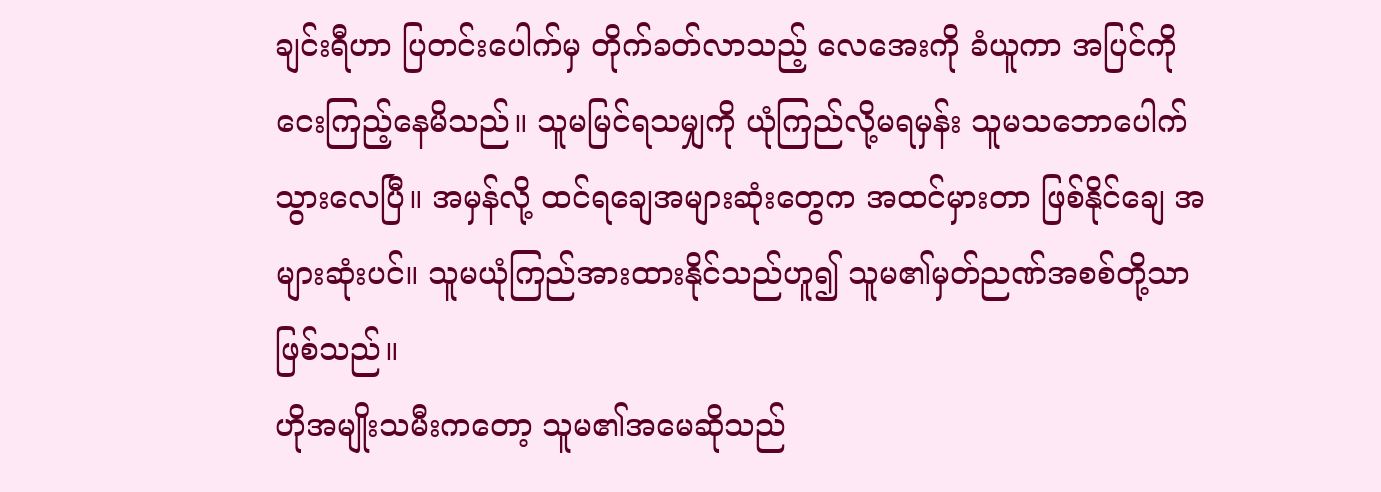ချင်းရီဟာ ပြတင်းပေါက်မှ တိုက်ခတ်လာသည့် လေအေးကို ခံယူကာ အပြင်ကို ငေးကြည့်နေမိသည်။ သူမမြင်ရသမျှကို ယုံကြည်လို့မရမှန်း သူမသဘောပေါက်သွားလေပြီ။ အမှန်လို့ ထင်ရချေအများဆုံးတွေက အထင်မှားတာ ဖြစ်နိုင်ချေ အများဆုံးပင်။ သူမယုံကြည်အားထားနိုင်သည်ဟူ၍ သူမ၏မှတ်ညဏ်အစစ်တို့သာ ဖြစ်သည်။
ဟိုအမျိုးသမီးကတော့ သူမ၏အမေဆိုသည်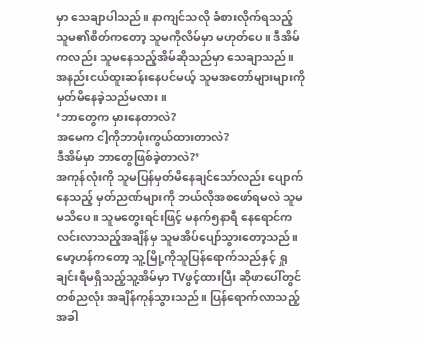မှာ သေချာပါသည်။ နာကျင်သလို ခံစားလိုက်ရသည့် သူမ၏စိတ်ကတော့ သူမကိုလိမ်မှာ မဟုတ်ပေ။ ဒီအိမ်ကလည်း သူမနေသည့်အိမ်ဆိုသည်မှာ သေချာသည်။ အနည်းငယ်ထူးဆန်းနေပင်မယ့် သူမအတော်များများကို မှတ်မိနေခဲ့သည်မလား။
‘ဘာတွေက မှားနေတာလဲ?
အမေက ငါ့ကိုဘာဖုံးကွယ်ထားတာလဲ?
ဒီအိမ်မှာ ဘာတွေဖြစ်ခဲ့တာလဲ?’
အကုန်လုံးကို သူမပြန်မှတ်မိနေချင်သော်လည်း ပျောက်နေသည့် မှတ်ညဏ်များကို ဘယ်လိုအစဖော်ရမလဲ သူမမသိပေ။ သူမတွေးရင်းဖြင့် မနက်၅နာရီ နေရောင်က လင်းလာသည့်အချိန်မှ သူမအိပ်ပျော်သွားတော့သည်။
မော့ဟန်ကတော့ သူ့မြို့ကိုသူပြန်ရောက်သည်နှင့် ရှုချင်းရီမရှိသည့်သူ့အိမ်မှာ TVဖွင့်ထားပြီး ဆိုဖာပေါ်တွင် တစ်ညလုံး အချိန်ကုန်သွားသည်။ ပြန်ရောက်လာသည့်အခါ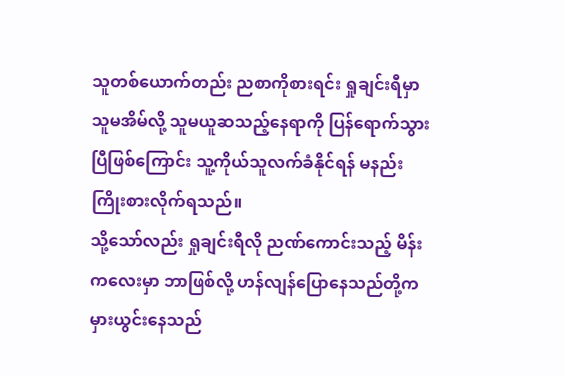သူတစ်ယောက်တည်း ညစာကိုစားရင်း ရှုချင်းရီမှာ သူမအိမ်လို့ သူမယူဆသည့်နေရာကို ပြန်ရောက်သွားပြီဖြစ်ကြောင်း သူ့ကိုယ်သူလက်ခံနိုင်ရန် မနည်းကြိုးစားလိုက်ရသည်။
သို့သော်လည်း ရှုချင်းရီလို ညဏ်ကောင်းသည့် မိန်းကလေးမှာ ဘာဖြစ်လို့ ဟန်လျန်ပြောနေသည်တို့က မှားယွင်းနေသည်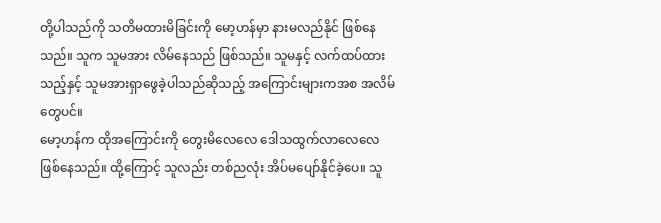တို့ပါသည်ကို သတိမထားမိခြင်းကို မော့ဟန်မှာ နားမလည်နိုင် ဖြစ်နေသည်။ သူက သူမအား လိမ်နေသည် ဖြစ်သည်။ သူမနှင့် လက်ထပ်ထားသည့်နှင့် သူမအားရှာဖွေခဲ့ပါသည်ဆိုသည့် အကြောင်းများကအစ အလိမ်တွေပင်။
မော့ဟန်က ထိုအကြောင်းကို တွေးမိလေလေ ဒေါသထွက်လာလေလေ ဖြစ်နေသည်။ ထို့ကြောင့် သူလည်း တစ်ညလုံး အိပ်မပျော်နိုင်ခဲ့ပေ။ သူ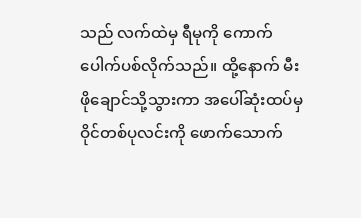သည် လက်ထဲမှ ရီမုကို ကောက်ပေါက်ပစ်လိုက်သည်။ ထို့နောက် မီးဖိုချောင်သို့သွားကာ အပေါ်ဆုံးထပ်မှ ဝိုင်တစ်ပုလင်းကို ဖောက်သောက်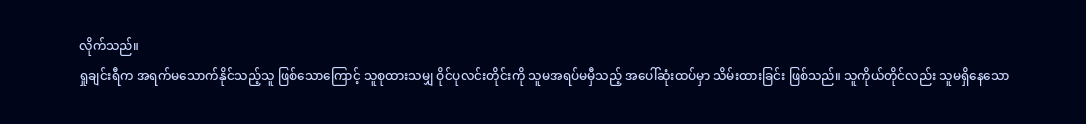လိုက်သည်။
ရှုချင်းရီက အရက်မသောက်နိုင်သည့်သူ ဖြစ်သောကြောင့် သူစုထားသမျှ ဝိုင်ပုလင်းတိုင်းကို သူမအရပ်မမှီသည့် အပေါ်ဆုံးထပ်မှာ သိမ်းထားခြင်း ဖြစ်သည်။ သူကိုယ်တိုင်လည်း သူမရှိနေသော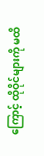ကြောင့် ထိုဝိုင်များကို မထိ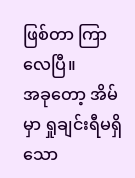ဖြစ်တာ ကြာလေပြီ။
အခုတော့ အိမ်မှာ ရှုချင်းရီမရှိသော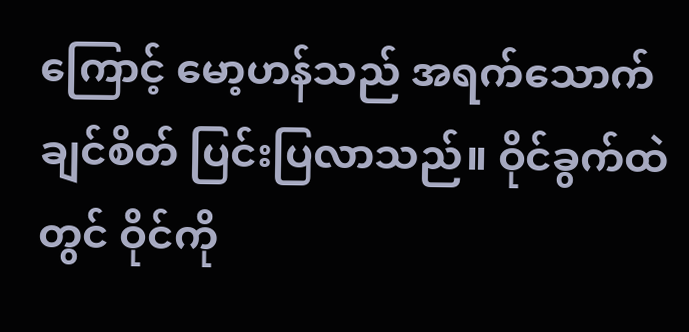ကြောင့် မော့ဟန်သည် အရက်သောက်ချင်စိတ် ပြင်းပြလာသည်။ ဝိုင်ခွက်ထဲတွင် ဝိုင်ကို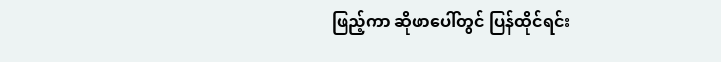ဖြည့်ကာ ဆိုဖာပေါ်တွင် ပြန်ထိုင်ရင်း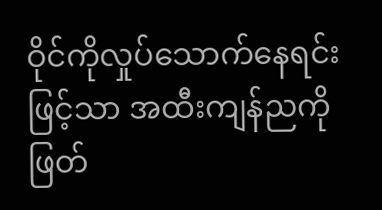ဝိုင်ကိုလှုပ်သောက်နေရင်းဖြင့်သာ အထီးကျန်ညကို ဖြတ်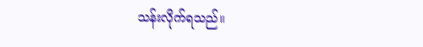သန်းလိုက်ရသည်။